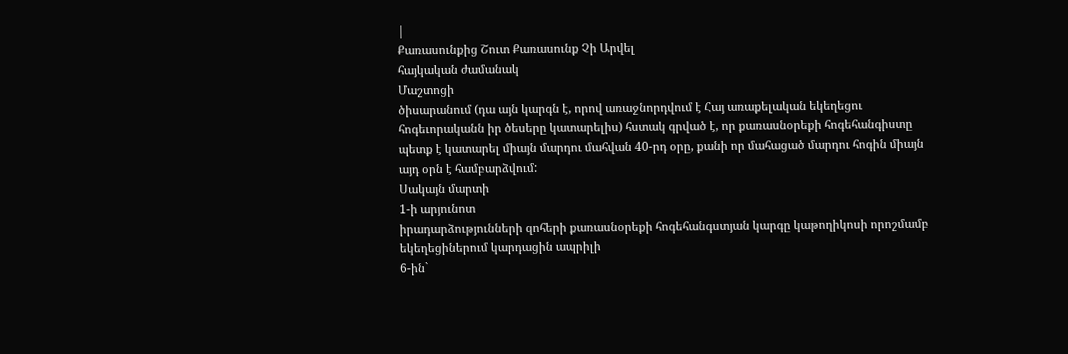|
Քառասունքից Շուտ Քառասունք Չի Արվել
հայկական ժամանակ
Մաշտոցի
ծիսարանում (դա այն կարգն է, որով առաջնորդվում է Հայ առաքելական եկեղեցու
հոգեւորականն իր ծեսերը կատարելիս) հստակ գրված է, որ քառասնօրեքի հոգեհանգիստը
պետք է կատարել միայն մարդու մահվան 40-րդ օրը, քանի որ մահացած մարդու հոգին միայն
այդ օրն է համբարձվում:
Սակայն մարտի
1-ի արյունոտ
իրադարձությունների զոհերի քառասնօրեքի հոգեհանգստյան կարգը կաթողիկոսի որոշմամբ
եկեղեցիներում կարդացին ապրիլի
6-ին`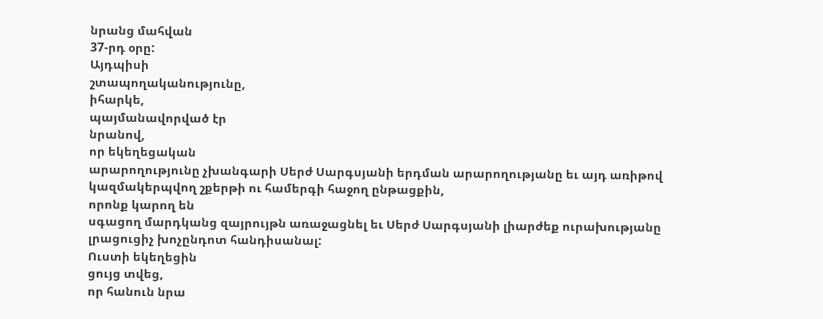նրանց մահվան
37-րդ օրը:
Այդպիսի
շտապողականությունը,
իհարկե,
պայմանավորված էր
նրանով,
որ եկեղեցական
արարողությունը չխանգարի Սերժ Սարգսյանի երդման արարողությանը եւ այդ առիթով
կազմակերպվող շքերթի ու համերգի հաջող ընթացքին,
որոնք կարող են
սգացող մարդկանց զայրույթն առաջացնել եւ Սերժ Սարգսյանի լիարժեք ուրախությանը
լրացուցիչ խոչընդոտ հանդիսանալ:
Ուստի եկեղեցին
ցույց տվեց,
որ հանուն նրա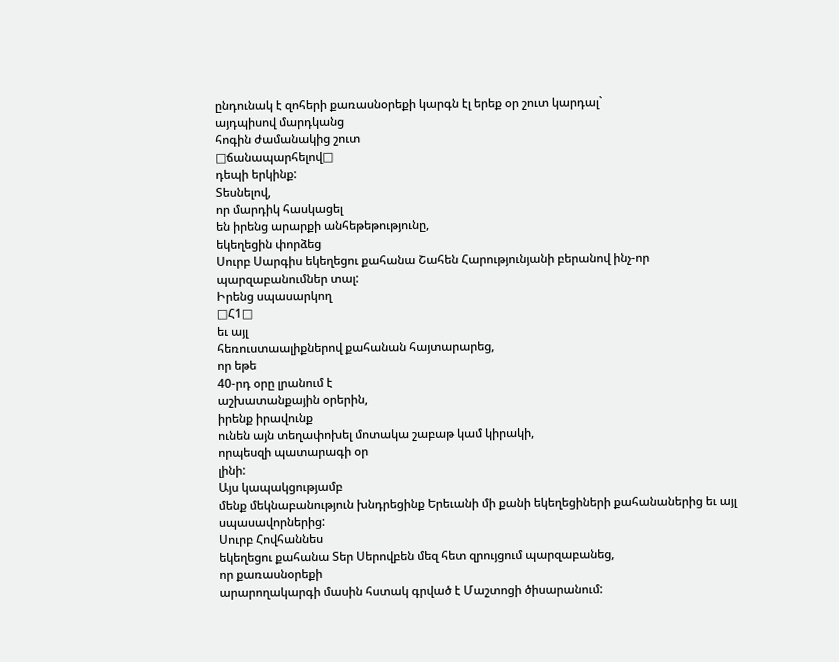ընդունակ է զոհերի քառասնօրեքի կարգն էլ երեք օր շուտ կարդալ`
այդպիսով մարդկանց
հոգին ժամանակից շուտ
□ճանապարհելով□
դեպի երկինք:
Տեսնելով,
որ մարդիկ հասկացել
են իրենց արարքի անհեթեթությունը,
եկեղեցին փորձեց
Սուրբ Սարգիս եկեղեցու քահանա Շահեն Հարությունյանի բերանով ինչ-որ
պարզաբանումներ տալ:
Իրենց սպասարկող
□Հ1□
եւ այլ
հեռուստաալիքներով քահանան հայտարարեց,
որ եթե
40-րդ օրը լրանում է
աշխատանքային օրերին,
իրենք իրավունք
ունեն այն տեղափոխել մոտակա շաբաթ կամ կիրակի,
որպեսզի պատարագի օր
լինի:
Այս կապակցությամբ
մենք մեկնաբանություն խնդրեցինք Երեւանի մի քանի եկեղեցիների քահանաներից եւ այլ
սպասավորներից:
Սուրբ Հովհաննես
եկեղեցու քահանա Տեր Սերովբեն մեզ հետ զրույցում պարզաբանեց,
որ քառասնօրեքի
արարողակարգի մասին հստակ գրված է Մաշտոցի ծիսարանում: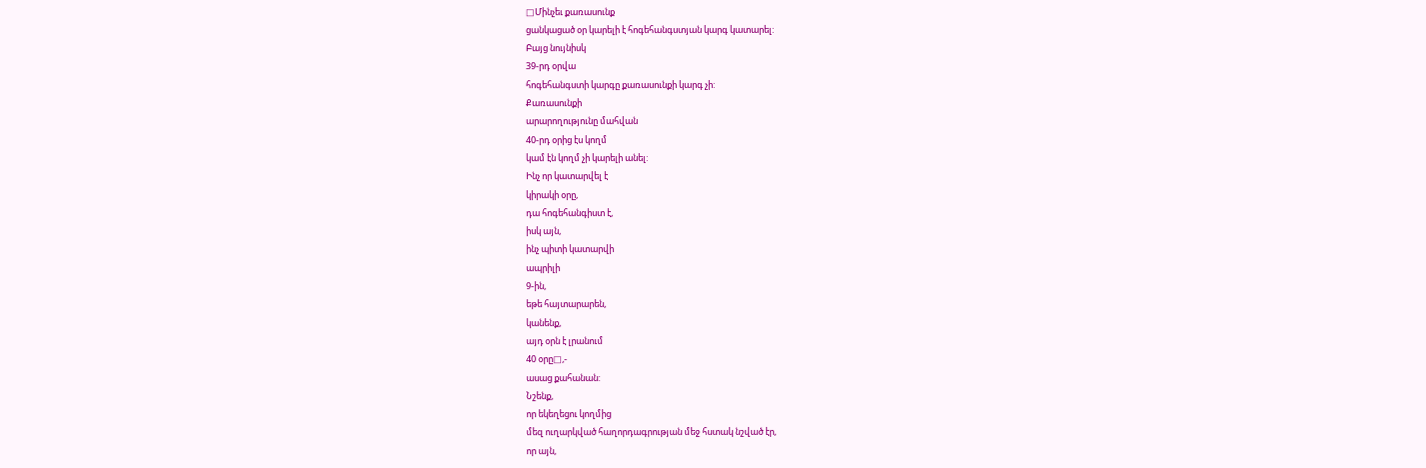□Մինչեւ քառասունք
ցանկացած օր կարելի է հոգեհանգստյան կարգ կատարել:
Բայց նույնիսկ
39-րդ օրվա
հոգեհանգստի կարգը քառասունքի կարգ չի:
Քառասունքի
արարողությունը մահվան
40-րդ օրից էս կողմ
կամ էն կողմ չի կարելի անել:
Ինչ որ կատարվել է
կիրակի օրը,
դա հոգեհանգիստ է,
իսկ այն,
ինչ պիտի կատարվի
ապրիլի
9-ին,
եթե հայտարարեն,
կանենք,
այդ օրն է լրանում
40 օրը□,-
ասաց քահանան:
Նշենք,
որ եկեղեցու կողմից
մեզ ուղարկված հաղորդագրության մեջ հստակ նշված էր,
որ այն,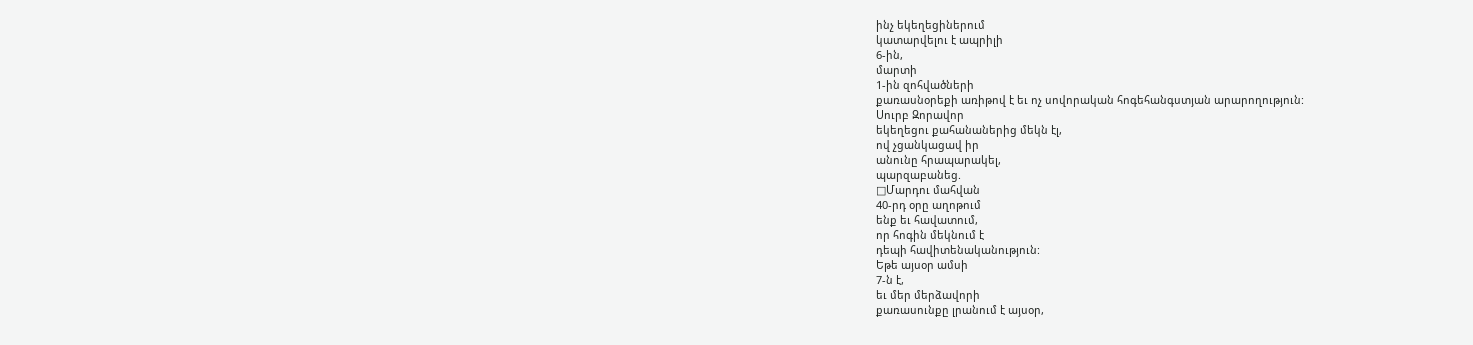ինչ եկեղեցիներում
կատարվելու է ապրիլի
6-ին,
մարտի
1-ին զոհվածների
քառասնօրեքի առիթով է եւ ոչ սովորական հոգեհանգստյան արարողություն:
Սուրբ Զորավոր
եկեղեցու քահանաներից մեկն էլ,
ով չցանկացավ իր
անունը հրապարակել,
պարզաբանեց.
□Մարդու մահվան
40-րդ օրը աղոթում
ենք եւ հավատում,
որ հոգին մեկնում է
դեպի հավիտենականություն:
Եթե այսօր ամսի
7-ն է,
եւ մեր մերձավորի
քառասունքը լրանում է այսօր,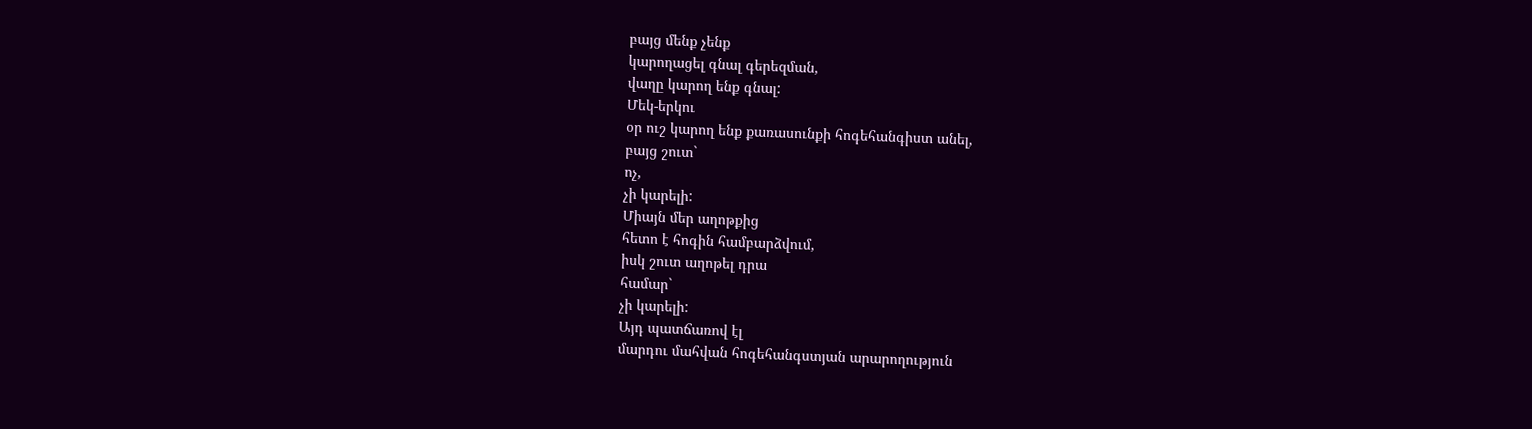բայց մենք չենք
կարողացել գնալ գերեզման,
վաղը կարող ենք գնալ:
Մեկ-երկու
օր ուշ կարող ենք քառասունքի հոգեհանգիստ անել,
բայց շուտ`
ոչ,
չի կարելի:
Միայն մեր աղոթքից
հետո է հոգին համբարձվում,
իսկ շուտ աղոթել դրա
համար`
չի կարելի:
Այդ պատճառով էլ
մարդու մահվան հոգեհանգստյան արարողություն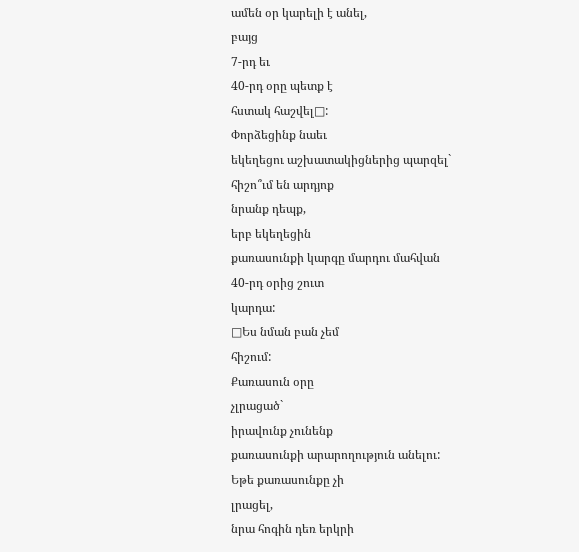ամեն օր կարելի է անել,
բայց
7-րդ եւ
40-րդ օրը պետք է
հստակ հաշվել□:
Փորձեցինք նաեւ
եկեղեցու աշխատակիցներից պարզել`
հիշո՞ւմ են արդյոք
նրանք դեպք,
երբ եկեղեցին
քառասունքի կարգը մարդու մահվան
40-րդ օրից շուտ
կարդա:
□Ես նման բան չեմ
հիշում:
Քառասուն օրը
չլրացած`
իրավունք չունենք
քառասունքի արարողություն անելու:
Եթե քառասունքը չի
լրացել,
նրա հոգին դեռ երկրի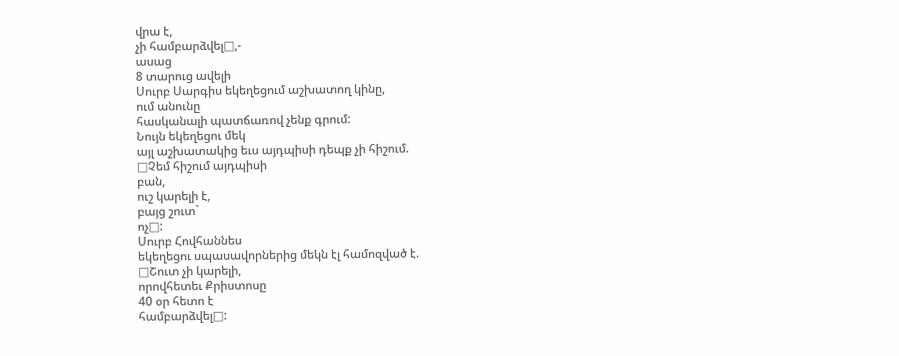վրա է,
չի համբարձվել□,-
ասաց
8 տարուց ավելի
Սուրբ Սարգիս եկեղեցում աշխատող կինը,
ում անունը
հասկանալի պատճառով չենք գրում:
Նույն եկեղեցու մեկ
այլ աշխատակից եւս այդպիսի դեպք չի հիշում.
□Չեմ հիշում այդպիսի
բան,
ուշ կարելի է,
բայց շուտ`
ոչ□:
Սուրբ Հովհաննես
եկեղեցու սպասավորներից մեկն էլ համոզված է.
□Շուտ չի կարելի,
որովհետեւ Քրիստոսը
40 օր հետո է
համբարձվել□: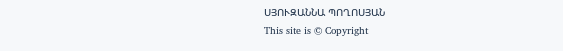ՍՅՈՒԶԱՆՆԱ ՊՈՂՈՍՅԱՆ
This site is © Copyright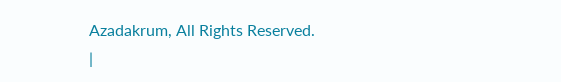Azadakrum, All Rights Reserved.
|